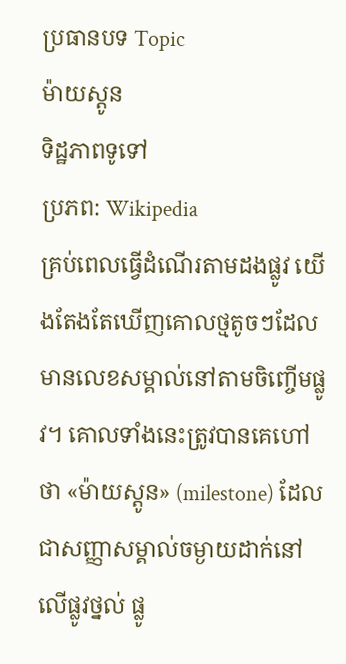ប្រធានបទ Topic
ម៉ាយស្តូន
ទិដ្ឋភាពទូទៅ
ប្រភព: Wikipedia
គ្រប់ពេលធ្វើដំណើរតាមដងផ្លូវ យើងតែងតែឃើញគោលថ្មតូចៗដែលមានលេខសម្គាល់នៅតាមចិញ្ចើមផ្លូវ។ គោលទាំងនេះត្រូវបានគេហៅថា «ម៉ាយស្តូន» (milestone) ដែលជាសញ្ញាសម្គាល់ចម្ងាយដាក់នៅលើផ្លូវថ្នល់ ផ្លូ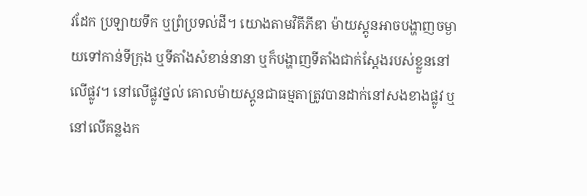វដែក ប្រឡាយទឹក ឬព្រំប្រទល់ដី។ យោងតាមវិគីភីឌា ម៉ាយស្តូនអាចបង្ហាញចម្ងាយទៅកាន់ទីក្រុង ឬទីតាំងសំខាន់នានា ឬក៏បង្ហាញទីតាំងជាក់ស្តែងរបស់ខ្លួននៅលើផ្លូវ។ នៅលើផ្លូវថ្នល់ គោលម៉ាយស្តូនជាធម្មតាត្រូវបានដាក់នៅសងខាងផ្លូវ ឬនៅលើគន្លងក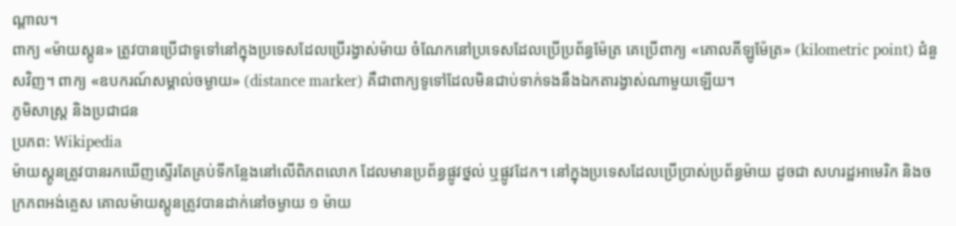ណ្តាល។
ពាក្យ «ម៉ាយស្តូន» ត្រូវបានប្រើជាទូទៅនៅក្នុងប្រទេសដែលប្រើរង្វាស់ម៉ាយ ចំណែកនៅប្រទេសដែលប្រើប្រព័ន្ធម៉ែត្រ គេប្រើពាក្យ «គោលគីឡូម៉ែត្រ» (kilometric point) ជំនួសវិញ។ ពាក្យ «ឧបករណ៍សម្គាល់ចម្ងាយ» (distance marker) គឺជាពាក្យទូទៅដែលមិនជាប់ទាក់ទងនឹងឯកតារង្វាស់ណាមួយឡើយ។
ភូមិសាស្ត្រ និងប្រជាជន
ប្រភព: Wikipedia
ម៉ាយស្តូនត្រូវបានរកឃើញស្ទើរតែគ្រប់ទីកន្លែងនៅលើពិភពលោក ដែលមានប្រព័ន្ធផ្លូវថ្នល់ ឬផ្លូវដែក។ នៅក្នុងប្រទេសដែលប្រើប្រាស់ប្រព័ន្ធម៉ាយ ដូចជា សហរដ្ឋអាមេរិក និងចក្រភពអង់គ្លេស គោលម៉ាយស្តូនត្រូវបានដាក់នៅចម្ងាយ ១ ម៉ាយ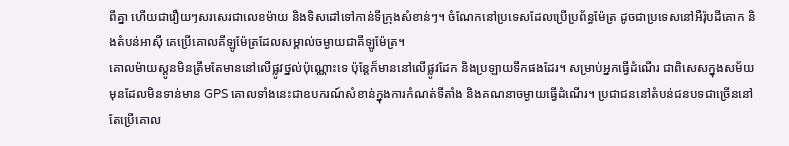ពីគ្នា ហើយជារឿយៗសរសេរជាលេខម៉ាយ និងទិសដៅទៅកាន់ទីក្រុងសំខាន់ៗ។ ចំណែកនៅប្រទេសដែលប្រើប្រព័ន្ធម៉ែត្រ ដូចជាប្រទេសនៅអឺរ៉ុបដីគោក និងតំបន់អាស៊ី គេប្រើគោលគីឡូម៉ែត្រដែលសម្គាល់ចម្ងាយជាគីឡូម៉ែត្រ។
គោលម៉ាយស្តូនមិនត្រឹមតែមាននៅលើផ្លូវថ្នល់ប៉ុណ្ណោះទេ ប៉ុន្តែក៏មាននៅលើផ្លូវដែក និងប្រឡាយទឹកផងដែរ។ សម្រាប់អ្នកធ្វើដំណើរ ជាពិសេសក្នុងសម័យមុនដែលមិនទាន់មាន GPS គោលទាំងនេះជាឧបករណ៍សំខាន់ក្នុងការកំណត់ទីតាំង និងគណនាចម្ងាយធ្វើដំណើរ។ ប្រជាជននៅតំបន់ជនបទជាច្រើននៅតែប្រើគោល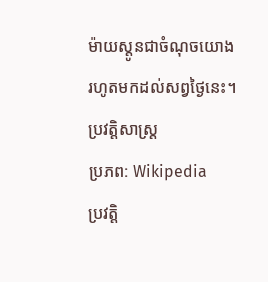ម៉ាយស្តូនជាចំណុចយោងរហូតមកដល់សព្វថ្ងៃនេះ។
ប្រវត្តិសាស្ត្រ
ប្រភព: Wikipedia
ប្រវត្តិ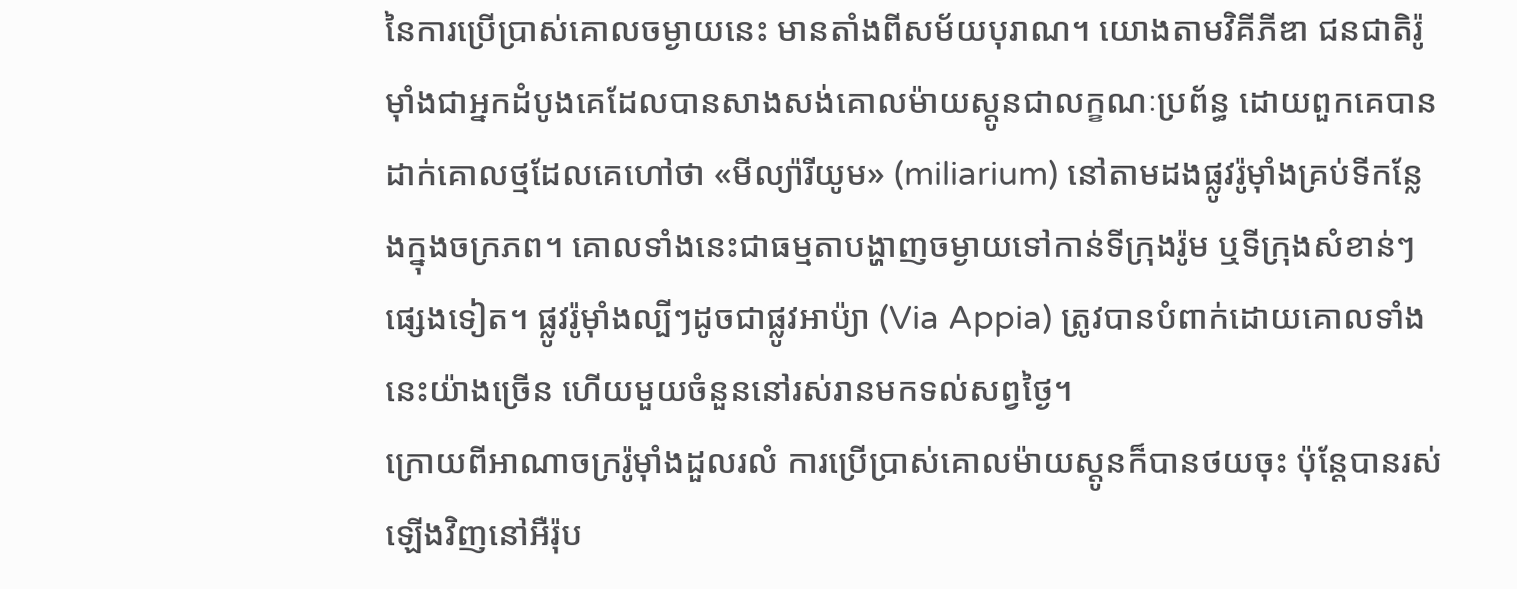នៃការប្រើប្រាស់គោលចម្ងាយនេះ មានតាំងពីសម័យបុរាណ។ យោងតាមវិគីភីឌា ជនជាតិរ៉ូម៉ាំងជាអ្នកដំបូងគេដែលបានសាងសង់គោលម៉ាយស្តូនជាលក្ខណៈប្រព័ន្ធ ដោយពួកគេបានដាក់គោលថ្មដែលគេហៅថា «មីល្យ៉ារីយូម» (miliarium) នៅតាមដងផ្លូវរ៉ូម៉ាំងគ្រប់ទីកន្លែងក្នុងចក្រភព។ គោលទាំងនេះជាធម្មតាបង្ហាញចម្ងាយទៅកាន់ទីក្រុងរ៉ូម ឬទីក្រុងសំខាន់ៗផ្សេងទៀត។ ផ្លូវរ៉ូម៉ាំងល្បីៗដូចជាផ្លូវអាប៉្យា (Via Appia) ត្រូវបានបំពាក់ដោយគោលទាំងនេះយ៉ាងច្រើន ហើយមួយចំនួននៅរស់រានមកទល់សព្វថ្ងៃ។
ក្រោយពីអាណាចក្ររ៉ូម៉ាំងដួលរលំ ការប្រើប្រាស់គោលម៉ាយស្តូនក៏បានថយចុះ ប៉ុន្តែបានរស់ឡើងវិញនៅអឺរ៉ុប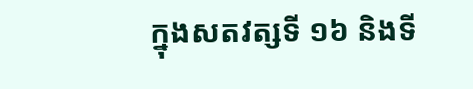ក្នុងសតវត្សទី ១៦ និងទី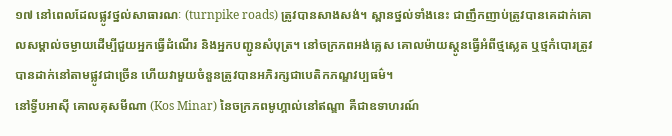១៧ នៅពេលដែលផ្លូវថ្នល់សាធារណៈ (turnpike roads) ត្រូវបានសាងសង់។ ស្ពានថ្នល់ទាំងនេះ ជាញឹកញាប់ត្រូវបានគេដាក់គោលសម្គាល់ចម្ងាយដើម្បីជួយអ្នកធ្វើដំណើរ និងអ្នកបញ្ជូនសំបុត្រ។ នៅចក្រភពអង់គ្លេស គោលម៉ាយស្តូនធ្វើអំពីថ្មស្លេត ឬថ្មកំបោរត្រូវបានដាក់នៅតាមផ្លូវជាច្រើន ហើយវាមួយចំនួនត្រូវបានអភិរក្សជាបេតិកភណ្ឌវប្បធម៌។
នៅទ្វីបអាស៊ី គោលគុសមីណា (Kos Minar) នៃចក្រភពមូហ្គាល់នៅឥណ្ឌា គឺជាឧទាហរណ៍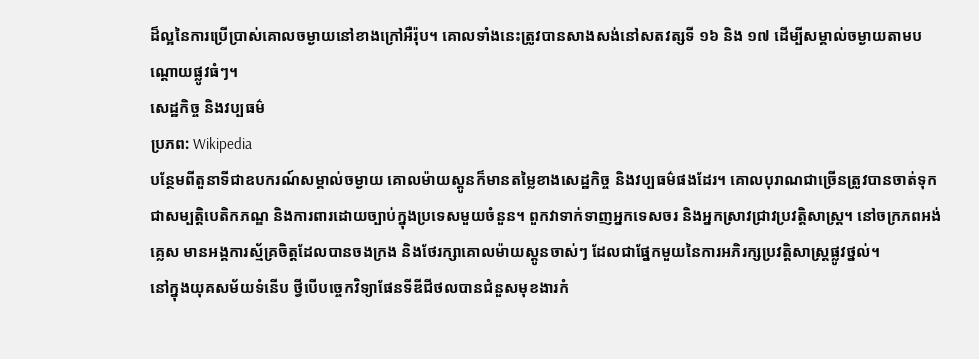ដ៏ល្អនៃការប្រើប្រាស់គោលចម្ងាយនៅខាងក្រៅអឺរ៉ុប។ គោលទាំងនេះត្រូវបានសាងសង់នៅសតវត្សទី ១៦ និង ១៧ ដើម្បីសម្គាល់ចម្ងាយតាមបណ្តោយផ្លូវធំៗ។
សេដ្ឋកិច្ច និងវប្បធម៌
ប្រភព: Wikipedia
បន្ថែមពីតួនាទីជាឧបករណ៍សម្គាល់ចម្ងាយ គោលម៉ាយស្តូនក៏មានតម្លៃខាងសេដ្ឋកិច្ច និងវប្បធម៌ផងដែរ។ គោលបុរាណជាច្រើនត្រូវបានចាត់ទុកជាសម្បត្តិបេតិកភណ្ឌ និងការពារដោយច្បាប់ក្នុងប្រទេសមួយចំនួន។ ពួកវាទាក់ទាញអ្នកទេសចរ និងអ្នកស្រាវជ្រាវប្រវត្តិសាស្ត្រ។ នៅចក្រភពអង់គ្លេស មានអង្គការស្ម័គ្រចិត្តដែលបានចងក្រង និងថែរក្សាគោលម៉ាយស្តូនចាស់ៗ ដែលជាផ្នែកមួយនៃការអភិរក្សប្រវត្តិសាស្ត្រផ្លូវថ្នល់។
នៅក្នុងយុគសម័យទំនើប ថ្វីបើបច្ចេកវិទ្យាផែនទីឌីជីថលបានជំនួសមុខងារកំ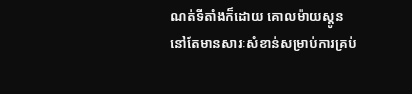ណត់ទីតាំងក៏ដោយ គោលម៉ាយស្តូននៅតែមានសារៈសំខាន់សម្រាប់ការគ្រប់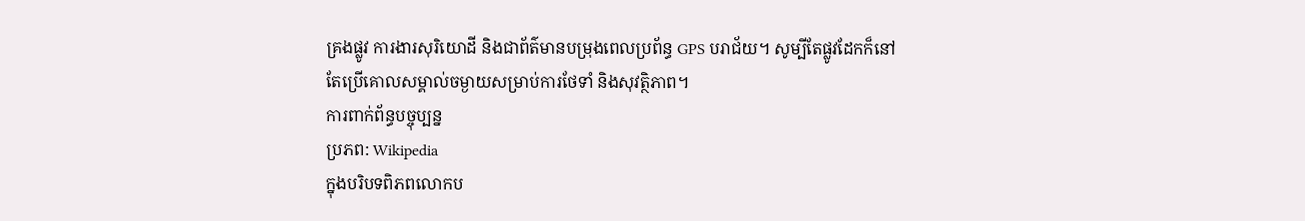គ្រងផ្លូវ ការងារសុរិយោដី និងជាព័ត៌មានបម្រុងពេលប្រព័ន្ធ GPS បរាជ័យ។ សូម្បីតែផ្លូវដែកក៏នៅតែប្រើគោលសម្គាល់ចម្ងាយសម្រាប់ការថែទាំ និងសុវត្ថិភាព។
ការពាក់ព័ន្ធបច្ចុប្បន្ន
ប្រភព: Wikipedia
ក្នុងបរិបទពិភពលោកប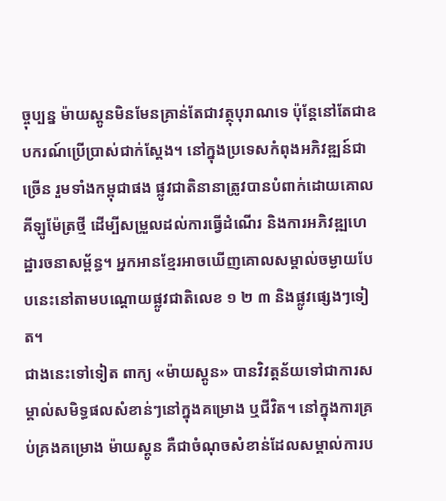ច្ចុប្បន្ន ម៉ាយស្តូនមិនមែនគ្រាន់តែជាវត្ថុបុរាណទេ ប៉ុន្តែនៅតែជាឧបករណ៍ប្រើប្រាស់ជាក់ស្តែង។ នៅក្នុងប្រទេសកំពុងអភិវឌ្ឍន៍ជាច្រើន រួមទាំងកម្ពុជាផង ផ្លូវជាតិនានាត្រូវបានបំពាក់ដោយគោលគីឡូម៉ែត្រថ្មី ដើម្បីសម្រួលដល់ការធ្វើដំណើរ និងការអភិវឌ្ឍហេដ្ឋារចនាសម្ព័ន្ធ។ អ្នកអានខ្មែរអាចឃើញគោលសម្គាល់ចម្ងាយបែបនេះនៅតាមបណ្តោយផ្លូវជាតិលេខ ១ ២ ៣ និងផ្លូវផ្សេងៗទៀត។
ជាងនេះទៅទៀត ពាក្យ «ម៉ាយស្តូន» បានវិវត្តន័យទៅជាការសម្គាល់សមិទ្ធផលសំខាន់ៗនៅក្នុងគម្រោង ឬជីវិត។ នៅក្នុងការគ្រប់គ្រងគម្រោង ម៉ាយស្តូន គឺជាចំណុចសំខាន់ដែលសម្គាល់ការប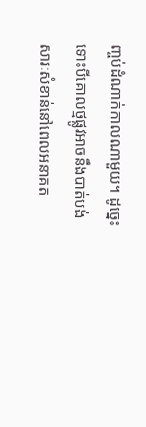ញ្ចប់ដំណាក់កាលណាមួយ។ ដូច្នេះ ទោះបីគោលថ្មផ្លូវអាចនឹងបាត់បង់សារៈសំខាន់នៅពេលអនាគត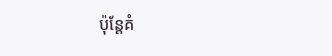ប៉ុន្តែគំ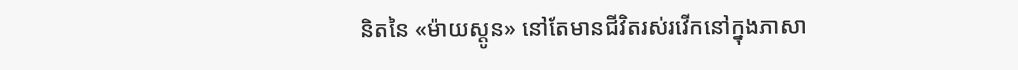និតនៃ «ម៉ាយស្តូន» នៅតែមានជីវិតរស់រវើកនៅក្នុងភាសា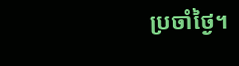ប្រចាំថ្ងៃ។